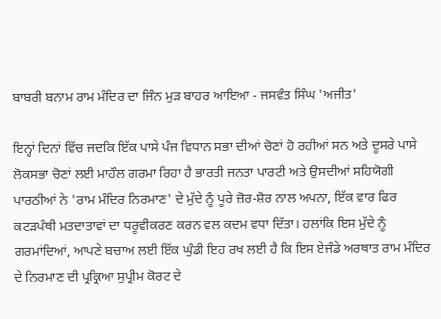ਬਾਬਰੀ ਬਨਾਮ ਰਾਮ ਮੰਦਿਰ ਦਾ ਜਿੰਨ ਮੁੜ ਬਾਹਰ ਆਇਆ - ਜਸਵੰਤ ਸਿੰਘ 'ਅਜੀਤ'

ਇਨ੍ਹਾਂ ਦਿਨਾਂ ਵਿੱਚ ਜਦਕਿ ਇੱਕ ਪਾਸੇ ਪੰਜ ਵਿਧਾਨ ਸਭਾ ਦੀਆਂ ਚੋਣਾਂ ਹੋ ਰਹੀਆਂ ਸਨ ਅਤੇ ਦੂਸਰੇ ਪਾਸੇ ਲੋਕਸਭਾ ਚੋਣਾਂ ਲਈ ਮਾਹੌਲ ਗਰਮਾ ਰਿਹਾ ਹੈ ਭਾਰਤੀ ਜਨਤਾ ਪਾਰਟੀ ਅਤੇ ਉਸਦੀਆਂ ਸਹਿਯੋਗੀ ਪਾਰਠੀਆਂ ਨੇ 'ਰਾਮ ਮੰਦਿਰ ਨਿਰਮਾਣ' ਦੇ ਮੁੱਦੇ ਨੂੰ ਪੂਰੇ ਜ਼ੋਰ-ਸ਼ੋਰ ਨਾਲ ਅਪਨਾ, ਇੱਕ ਵਾਰ ਫਿਰ ਕਟੜਪੰਥੀ ਮਤਦਾਤਾਵਾਂ ਦਾ ਧਰੂਵੀਕਰਣ ਕਰਨ ਵਲ ਕਦਮ ਵਧਾ ਦਿੱਤਾ। ਹਲਾਂਕਿ ਇਸ ਮੁੱਦੇ ਨੂੰ ਗਰਮਾਂਦਿਆਂ, ਆਪਣੇ ਬਚਾਅ ਲਈ ਇੱਕ ਘੁੰਡੀ ਇਹ ਰਖ ਲਈ ਹੈ ਕਿ ਇਸ ਏਜੰਡੇ ਅਰਥਾਤ ਰਾਮ ਮੰਦਿਰ ਦੇ ਨਿਰਮਾਣ ਦੀ ਪ੍ਰਕ੍ਰਿਆ ਸੁਪ੍ਰੀਮ ਕੋਰਟ ਦੇ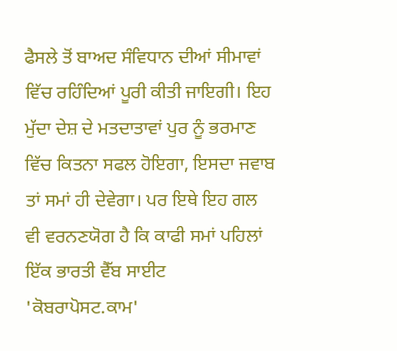ਫੈਸਲੇ ਤੋਂ ਬਾਅਦ ਸੰਵਿਧਾਨ ਦੀਆਂ ਸੀਮਾਵਾਂ ਵਿੱਚ ਰਹਿੰਦਿਆਂ ਪੂਰੀ ਕੀਤੀ ਜਾਇਗੀ। ਇਹ ਮੁੱਦਾ ਦੇਸ਼ ਦੇ ਮਤਦਾਤਾਵਾਂ ਪੁਰ ਨੂੰ ਭਰਮਾਣ ਵਿੱਚ ਕਿਤਨਾ ਸਫਲ ਹੋਇਗਾ, ਇਸਦਾ ਜਵਾਬ ਤਾਂ ਸਮਾਂ ਹੀ ਦੇਵੇਗਾ। ਪਰ ਇਥੇ ਇਹ ਗਲ ਵੀ ਵਰਨਣਯੋਗ ਹੈ ਕਿ ਕਾਫੀ ਸਮਾਂ ਪਹਿਲਾਂ ਇੱਕ ਭਾਰਤੀ ਵੈੱਬ ਸਾਈਟ 'ਕੋਬਰਾਪੋਸਟ.ਕਾਮ'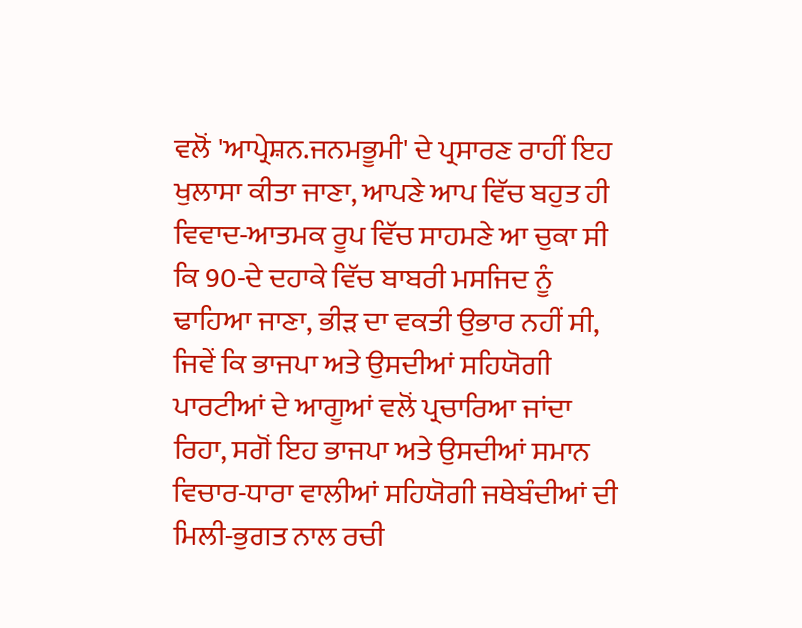ਵਲੋਂ 'ਆਪ੍ਰੇਸ਼ਨ.ਜਨਮਭੂਮੀ' ਦੇ ਪ੍ਰਸਾਰਣ ਰਾਹੀਂ ਇਹ ਖੁਲਾਸਾ ਕੀਤਾ ਜਾਣਾ, ਆਪਣੇ ਆਪ ਵਿੱਚ ਬਹੁਤ ਹੀ ਵਿਵਾਦ-ਆਤਮਕ ਰੂਪ ਵਿੱਚ ਸਾਹਮਣੇ ਆ ਚੁਕਾ ਸੀ ਕਿ 90-ਦੇ ਦਹਾਕੇ ਵਿੱਚ ਬਾਬਰੀ ਮਸਜਿਦ ਨੂੰ ਢਾਹਿਆ ਜਾਣਾ, ਭੀੜ ਦਾ ਵਕਤੀ ਉਭਾਰ ਨਹੀਂ ਸੀ, ਜਿਵੇਂ ਕਿ ਭਾਜਪਾ ਅਤੇ ਉਸਦੀਆਂ ਸਹਿਯੋਗੀ ਪਾਰਟੀਆਂ ਦੇ ਆਗੂਆਂ ਵਲੋਂ ਪ੍ਰਚਾਰਿਆ ਜਾਂਦਾ ਰਿਹਾ, ਸਗੋਂ ਇਹ ਭਾਜਪਾ ਅਤੇ ਉਸਦੀਆਂ ਸਮਾਨ ਵਿਚਾਰ-ਧਾਰਾ ਵਾਲੀਆਂ ਸਹਿਯੋਗੀ ਜਥੇਬੰਦੀਆਂ ਦੀ ਮਿਲੀ-ਭੁਗਤ ਨਾਲ ਰਚੀ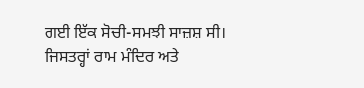ਗਈ ਇੱਕ ਸੋਚੀ-ਸਮਝੀ ਸਾਜ਼ਸ਼ ਸੀ।
ਜਿਸਤਰ੍ਹਾਂ ਰਾਮ ਮੰਦਿਰ ਅਤੇ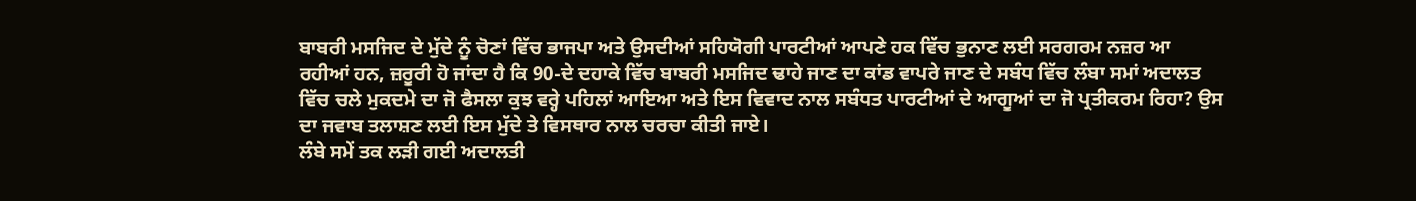ਬਾਬਰੀ ਮਸਜਿਦ ਦੇ ਮੁੱਦੇ ਨੂੰ ਚੋਣਾਂ ਵਿੱਚ ਭਾਜਪਾ ਅਤੇ ਉਸਦੀਆਂ ਸਹਿਯੋਗੀ ਪਾਰਟੀਆਂ ਆਪਣੇ ਹਕ ਵਿੱਚ ਭੁਨਾਣ ਲਈ ਸਰਗਰਮ ਨਜ਼ਰ ਆ ਰਹੀਆਂ ਹਨ, ਜ਼ਰੂਰੀ ਹੋ ਜਾਂਦਾ ਹੈ ਕਿ 90-ਦੇ ਦਹਾਕੇ ਵਿੱਚ ਬਾਬਰੀ ਮਸਜਿਦ ਢਾਹੇ ਜਾਣ ਦਾ ਕਾਂਡ ਵਾਪਰੇ ਜਾਣ ਦੇ ਸਬੰਧ ਵਿੱਚ ਲੰਬਾ ਸਮਾਂ ਅਦਾਲਤ ਵਿੱਚ ਚਲੇ ਮੁਕਦਮੇ ਦਾ ਜੋ ਫੈਸਲਾ ਕੁਝ ਵਰ੍ਹੇ ਪਹਿਲਾਂ ਆਇਆ ਅਤੇ ਇਸ ਵਿਵਾਦ ਨਾਲ ਸਬੰਧਤ ਪਾਰਟੀਆਂ ਦੇ ਆਗੂਆਂ ਦਾ ਜੋ ਪ੍ਰਤੀਕਰਮ ਰਿਹਾ? ਉਸ ਦਾ ਜਵਾਬ ਤਲਾਸ਼ਣ ਲਈ ਇਸ ਮੁੱਦੇ ਤੇ ਵਿਸਥਾਰ ਨਾਲ ਚਰਚਾ ਕੀਤੀ ਜਾਏ।
ਲੰਬੇ ਸਮੇਂ ਤਕ ਲੜੀ ਗਈ ਅਦਾਲਤੀ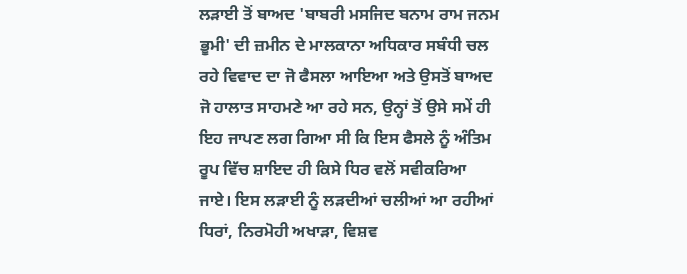ਲੜਾਈ ਤੋਂ ਬਾਅਦ 'ਬਾਬਰੀ ਮਸਜਿਦ ਬਨਾਮ ਰਾਮ ਜਨਮ ਭੂਮੀ' ਦੀ ਜ਼ਮੀਨ ਦੇ ਮਾਲਕਾਨਾ ਅਧਿਕਾਰ ਸਬੰਧੀ ਚਲ ਰਹੇ ਵਿਵਾਦ ਦਾ ਜੋ ਫੈਸਲਾ ਆਇਆ ਅਤੇ ਉਸਤੋਂ ਬਾਅਦ ਜੋ ਹਾਲਾਤ ਸਾਹਮਣੇ ਆ ਰਹੇ ਸਨ, ਉਨ੍ਹਾਂ ਤੋਂ ਉਸੇ ਸਮੇਂ ਹੀ ਇਹ ਜਾਪਣ ਲਗ ਗਿਆ ਸੀ ਕਿ ਇਸ ਫੈਸਲੇ ਨੂੰ ਅੰਤਿਮ ਰੂਪ ਵਿੱਚ ਸ਼ਾਇਦ ਹੀ ਕਿਸੇ ਧਿਰ ਵਲੋਂ ਸਵੀਕਰਿਆ ਜਾਏ। ਇਸ ਲੜਾਈ ਨੂੰ ਲੜਦੀਆਂ ਚਲੀਆਂ ਆ ਰਹੀਆਂ ਧਿਰਾਂ, ਨਿਰਮੋਹੀ ਅਖਾੜਾ, ਵਿਸ਼ਵ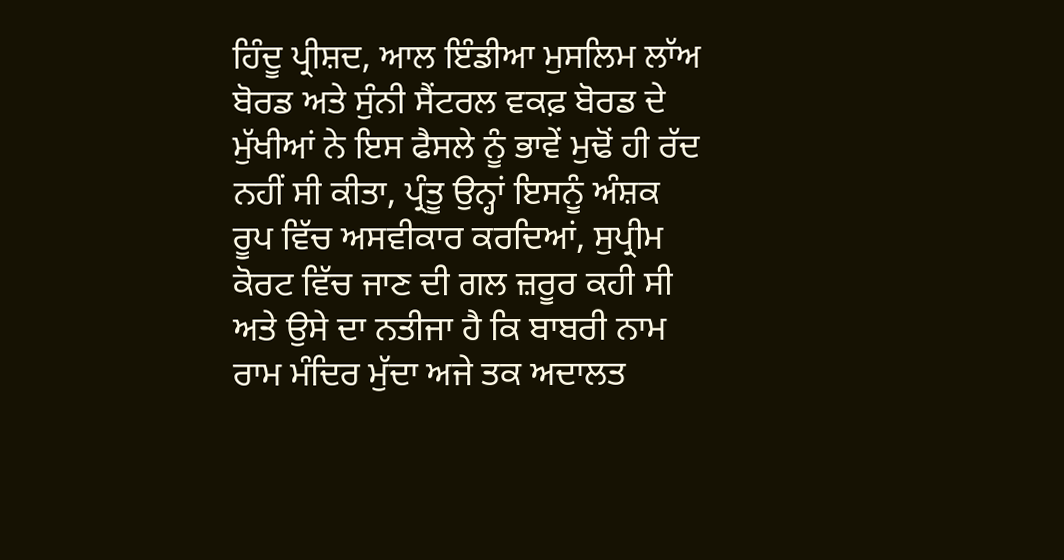ਹਿੰਦੂ ਪ੍ਰੀਸ਼ਦ, ਆਲ ਇੰਡੀਆ ਮੁਸਲਿਮ ਲਾੱਅ ਬੋਰਡ ਅਤੇ ਸੁੰਨੀ ਸੈਂਟਰਲ ਵਕਫ਼ ਬੋਰਡ ਦੇ ਮੁੱਖੀਆਂ ਨੇ ਇਸ ਫੈਸਲੇ ਨੂੰ ਭਾਵੇਂ ਮੁਢੋਂ ਹੀ ਰੱਦ ਨਹੀਂ ਸੀ ਕੀਤਾ, ਪ੍ਰੰਤੂ ਉਨ੍ਹਾਂ ਇਸਨੂੰ ਅੰਸ਼ਕ ਰੂਪ ਵਿੱਚ ਅਸਵੀਕਾਰ ਕਰਦਿਆਂ, ਸੁਪ੍ਰੀਮ ਕੋਰਟ ਵਿੱਚ ਜਾਣ ਦੀ ਗਲ ਜ਼ਰੂਰ ਕਹੀ ਸੀ ਅਤੇ ਉਸੇ ਦਾ ਨਤੀਜਾ ਹੈ ਕਿ ਬਾਬਰੀ ਨਾਮ ਰਾਮ ਮੰਦਿਰ ਮੁੱਦਾ ਅਜੇ ਤਕ ਅਦਾਲਤ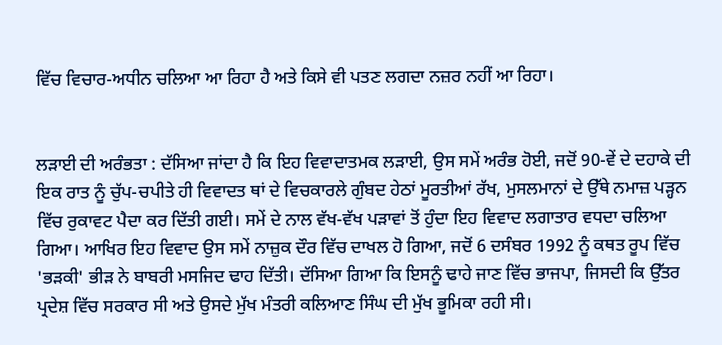ਵਿੱਚ ਵਿਚਾਰ-ਅਧੀਨ ਚਲਿਆ ਆ ਰਿਹਾ ਹੈ ਅਤੇ ਕਿਸੇ ਵੀ ਪਤਣ ਲਗਦਾ ਨਜ਼ਰ ਨਹੀਂ ਆ ਰਿਹਾ।


ਲੜਾਈ ਦੀ ਅਰੰਭਤਾ : ਦੱਸਿਆ ਜਾਂਦਾ ਹੈ ਕਿ ਇਹ ਵਿਵਾਦਾਤਮਕ ਲੜਾਈ, ਉਸ ਸਮੇਂ ਅਰੰਭ ਹੋਈ, ਜਦੋਂ 90-ਵੇਂ ਦੇ ਦਹਾਕੇ ਦੀ ਇਕ ਰਾਤ ਨੂੰ ਚੁੱਪ-ਚਪੀਤੇ ਹੀ ਵਿਵਾਦਤ ਥਾਂ ਦੇ ਵਿਚਕਾਰਲੇ ਗੁੰਬਦ ਹੇਠਾਂ ਮੂਰਤੀਆਂ ਰੱਖ, ਮੁਸਲਮਾਨਾਂ ਦੇ ਉੱਥੇ ਨਮਾਜ਼ ਪੜ੍ਹਨ ਵਿੱਚ ਰੁਕਾਵਟ ਪੈਦਾ ਕਰ ਦਿੱਤੀ ਗਈ। ਸਮੇਂ ਦੇ ਨਾਲ ਵੱਖ-ਵੱਖ ਪੜਾਵਾਂ ਤੋਂ ਹੁੰਦਾ ਇਹ ਵਿਵਾਦ ਲਗਾਤਾਰ ਵਧਦਾ ਚਲਿਆ ਗਿਆ। ਆਖਿਰ ਇਹ ਵਿਵਾਦ ਉਸ ਸਮੇਂ ਨਾਜ਼ੁਕ ਦੌਰ ਵਿੱਚ ਦਾਖਲ ਹੋ ਗਿਆ, ਜਦੋਂ 6 ਦਸੰਬਰ 1992 ਨੂੰ ਕਥਤ ਰੂਪ ਵਿੱਚ 'ਭੜਕੀ' ਭੀੜ ਨੇ ਬਾਬਰੀ ਮਸਜਿਦ ਢਾਹ ਦਿੱਤੀ। ਦੱਸਿਆ ਗਿਆ ਕਿ ਇਸਨੂੰ ਢਾਹੇ ਜਾਣ ਵਿੱਚ ਭਾਜਪਾ, ਜਿਸਦੀ ਕਿ ਉੱਤਰ ਪ੍ਰਦੇਸ਼ ਵਿੱਚ ਸਰਕਾਰ ਸੀ ਅਤੇ ਉਸਦੇ ਮੁੱਖ ਮੰਤਰੀ ਕਲਿਆਣ ਸਿੰਘ ਦੀ ਮੁੱਖ ਭੂਮਿਕਾ ਰਹੀ ਸੀ।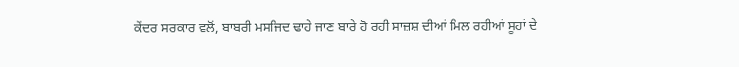ਕੇਂਦਰ ਸਰਕਾਰ ਵਲੋਂ, ਬਾਬਰੀ ਮਸਜਿਦ ਢਾਹੇ ਜਾਣ ਬਾਰੇ ਹੋ ਰਹੀ ਸਾਜ਼ਸ਼ ਦੀਆਂ ਮਿਲ ਰਹੀਆਂ ਸੂਹਾਂ ਦੇ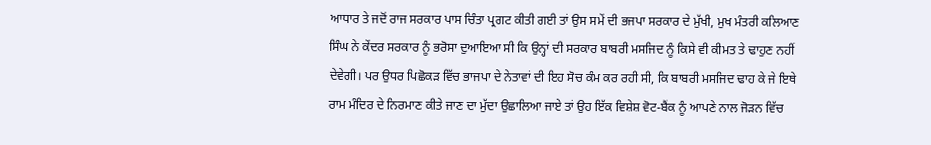ਆਧਾਰ ਤੇ ਜਦੋਂ ਰਾਜ ਸਰਕਾਰ ਪਾਸ ਚਿੰਤਾ ਪ੍ਰਗਟ ਕੀਤੀ ਗਈ ਤਾਂ ਉਸ ਸਮੇਂ ਦੀ ਭਜਪਾ ਸਰਕਾਰ ਦੇ ਮੁੱਖੀ, ਮੁਖ ਮੰਤਰੀ ਕਲਿਆਣ ਸਿੰਘ ਨੇ ਕੇਂਦਰ ਸਰਕਾਰ ਨੂੰ ਭਰੋਸਾ ਦੁਆਇਆ ਸੀ ਕਿ ਉਨ੍ਹਾਂ ਦੀ ਸਰਕਾਰ ਬਾਬਰੀ ਮਸਜਿਦ ਨੂੰ ਕਿਸੇ ਵੀ ਕੀਮਤ ਤੇ ਢਾਹੁਣ ਨਹੀਂ ਦੇਵੇਗੀ। ਪਰ ਉਧਰ ਪਿਛੋਕੜ ਵਿੱਚ ਭਾਜਪਾ ਦੇ ਨੇਤਾਵਾਂ ਦੀ ਇਹ ਸੋਚ ਕੰਮ ਕਰ ਰਹੀ ਸੀ, ਕਿ ਬਾਬਰੀ ਮਸਜਿਦ ਢਾਹ ਕੇ ਜੇ ਇਥੇ ਰਾਮ ਮੰਦਿਰ ਦੇ ਨਿਰਮਾਣ ਕੀਤੇ ਜਾਣ ਦਾ ਮੁੱਦਾ ਉਛਾਲਿਆ ਜਾਏ ਤਾਂ ਉਹ ਇੱਕ ਵਿਸ਼ੇਸ਼ ਵੋਟ-ਬੈਂਕ ਨੂੰ ਆਪਣੇ ਨਾਲ ਜੋੜਨ ਵਿੱਚ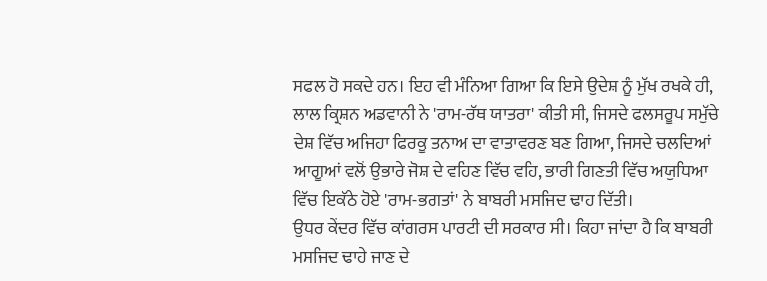ਸਫਲ ਹੋ ਸਕਦੇ ਹਨ। ਇਹ ਵੀ ਮੰਨਿਆ ਗਿਆ ਕਿ ਇਸੇ ਉਦੇਸ਼ ਨੂੰ ਮੁੱਖ ਰਖਕੇ ਹੀ, ਲਾਲ ਕ੍ਰਿਸ਼ਨ ਅਡਵਾਨੀ ਨੇ 'ਰਾਮ-ਰੱਥ ਯਾਤਰਾ' ਕੀਤੀ ਸੀ, ਜਿਸਦੇ ਫਲਸਰੂਪ ਸਮੁੱਚੇ ਦੇਸ਼ ਵਿੱਚ ਅਜਿਹਾ ਫਿਰਕੂ ਤਨਾਅ ਦਾ ਵਾਤਾਵਰਣ ਬਣ ਗਿਆ, ਜਿਸਦੇ ਚਲਦਿਆਂ ਆਗੂਆਂ ਵਲੋਂ ਉਭਾਰੇ ਜੋਸ਼ ਦੇ ਵਹਿਣ ਵਿੱਚ ਵਹਿ, ਭਾਰੀ ਗਿਣਤੀ ਵਿੱਚ ਅਯੁਧਿਆ ਵਿੱਚ ਇਕੱਠੇ ਹੋਏ 'ਰਾਮ-ਭਗਤਾਂ' ਨੇ ਬਾਬਰੀ ਮਸਜਿਦ ਢਾਹ ਦਿੱਤੀ।
ਉਧਰ ਕੇਂਦਰ ਵਿੱਚ ਕਾਂਗਰਸ ਪਾਰਟੀ ਦੀ ਸਰਕਾਰ ਸੀ। ਕਿਹਾ ਜਾਂਦਾ ਹੈ ਕਿ ਬਾਬਰੀ ਮਸਜਿਦ ਢਾਹੇ ਜਾਣ ਦੇ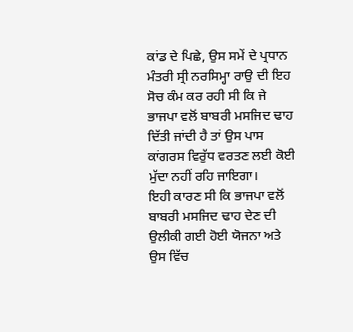ਕਾਂਡ ਦੇ ਪਿਛੇ, ਉਸ ਸਮੇਂ ਦੇ ਪ੍ਰਧਾਨ ਮੰਤਰੀ ਸ੍ਰੀ ਨਰਸਿਮ੍ਹਾ ਰਾਉ ਦੀ ਇਹ ਸੋਚ ਕੰਮ ਕਰ ਰਹੀ ਸੀ ਕਿ ਜੇ ਭਾਜਪਾ ਵਲੋਂ ਬਾਬਰੀ ਮਸਜਿਦ ਢਾਹ ਦਿੱਤੀ ਜਾਂਦੀ ਹੈ ਤਾਂ ਉਸ ਪਾਸ ਕਾਂਗਰਸ ਵਿਰੁੱਧ ਵਰਤਣ ਲਈ ਕੋਈ ਮੁੱਦਾ ਨਹੀਂ ਰਹਿ ਜਾਇਗਾ।
ਇਹੀ ਕਾਰਣ ਸੀ ਕਿ ਭਾਜਪਾ ਵਲੋਂ ਬਾਬਰੀ ਮਸਜਿਦ ਢਾਹ ਦੇਣ ਦੀ ਉਲੀਕੀ ਗਈ ਹੋਈ ਯੋਜਨਾ ਅਤੇ ਉਸ ਵਿੱਚ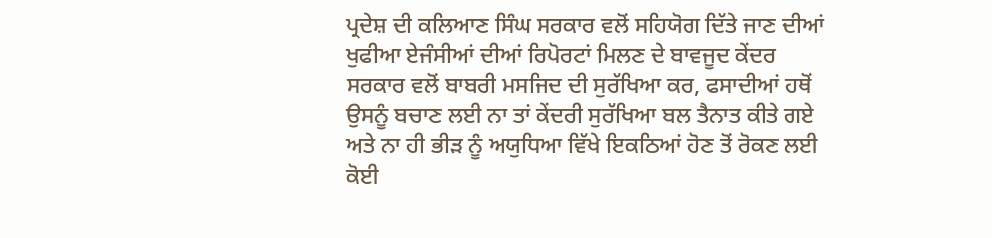ਪ੍ਰਦੇਸ਼ ਦੀ ਕਲਿਆਣ ਸਿੰਘ ਸਰਕਾਰ ਵਲੋਂ ਸਹਿਯੋਗ ਦਿੱਤੇ ਜਾਣ ਦੀਆਂ ਖੁਫੀਆ ਏਜੰਸੀਆਂ ਦੀਆਂ ਰਿਪੋਰਟਾਂ ਮਿਲਣ ਦੇ ਬਾਵਜੂਦ ਕੇਂਦਰ ਸਰਕਾਰ ਵਲੋਂ ਬਾਬਰੀ ਮਸਜਿਦ ਦੀ ਸੁਰੱਖਿਆ ਕਰ, ਫਸਾਦੀਆਂ ਹਥੋਂ ਉਸਨੂੰ ਬਚਾਣ ਲਈ ਨਾ ਤਾਂ ਕੇਂਦਰੀ ਸੁਰੱਖਿਆ ਬਲ ਤੈਨਾਤ ਕੀਤੇ ਗਏ ਅਤੇ ਨਾ ਹੀ ਭੀੜ ਨੂੰ ਅਯੁਧਿਆ ਵਿੱਖੇ ਇਕਠਿਆਂ ਹੋਣ ਤੋਂ ਰੋਕਣ ਲਈ ਕੋਈ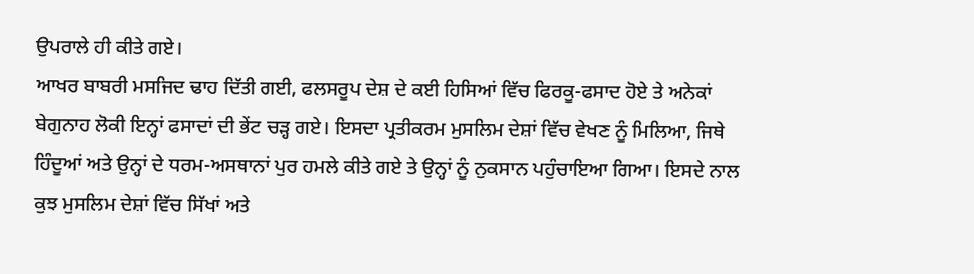ਉਪਰਾਲੇ ਹੀ ਕੀਤੇ ਗਏ।
ਆਖਰ ਬਾਬਰੀ ਮਸਜਿਦ ਢਾਹ ਦਿੱਤੀ ਗਈ, ਫਲਸਰੂਪ ਦੇਸ਼ ਦੇ ਕਈ ਹਿਸਿਆਂ ਵਿੱਚ ਫਿਰਕੂ-ਫਸਾਦ ਹੋਏ ਤੇ ਅਨੇਕਾਂ ਬੇਗੁਨਾਹ ਲੋਕੀ ਇਨ੍ਹਾਂ ਫਸਾਦਾਂ ਦੀ ਭੇਂਟ ਚੜ੍ਹ ਗਏ। ਇਸਦਾ ਪ੍ਰਤੀਕਰਮ ਮੁਸਲਿਮ ਦੇਸ਼ਾਂ ਵਿੱਚ ਵੇਖਣ ਨੂੰ ਮਿਲਿਆ, ਜਿਥੇ ਹਿੰਦੂਆਂ ਅਤੇ ਉਨ੍ਹਾਂ ਦੇ ਧਰਮ-ਅਸਥਾਨਾਂ ਪੁਰ ਹਮਲੇ ਕੀਤੇ ਗਏ ਤੇ ਉਨ੍ਹਾਂ ਨੂੰ ਨੁਕਸਾਨ ਪਹੁੰਚਾਇਆ ਗਿਆ। ਇਸਦੇ ਨਾਲ ਕੁਝ ਮੁਸਲਿਮ ਦੇਸ਼ਾਂ ਵਿੱਚ ਸਿੱਖਾਂ ਅਤੇ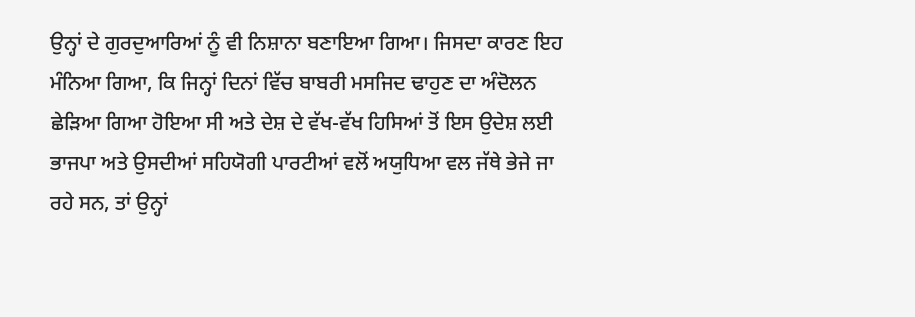ਉਨ੍ਹਾਂ ਦੇ ਗੁਰਦੁਆਰਿਆਂ ਨੂੰ ਵੀ ਨਿਸ਼ਾਨਾ ਬਣਾਇਆ ਗਿਆ। ਜਿਸਦਾ ਕਾਰਣ ਇਹ ਮੰਨਿਆ ਗਿਆ, ਕਿ ਜਿਨ੍ਹਾਂ ਦਿਨਾਂ ਵਿੱਚ ਬਾਬਰੀ ਮਸਜਿਦ ਢਾਹੁਣ ਦਾ ਅੰਦੋਲਨ ਛੇੜਿਆ ਗਿਆ ਹੋਇਆ ਸੀ ਅਤੇ ਦੇਸ਼ ਦੇ ਵੱਖ-ਵੱਖ ਹਿਸਿਆਂ ਤੋਂ ਇਸ ਉਦੇਸ਼ ਲਈ ਭਾਜਪਾ ਅਤੇ ਉਸਦੀਆਂ ਸਹਿਯੋਗੀ ਪਾਰਟੀਆਂ ਵਲੋਂ ਅਯੁਧਿਆ ਵਲ ਜੱਥੇ ਭੇਜੇ ਜਾ ਰਹੇ ਸਨ, ਤਾਂ ਉਨ੍ਹਾਂ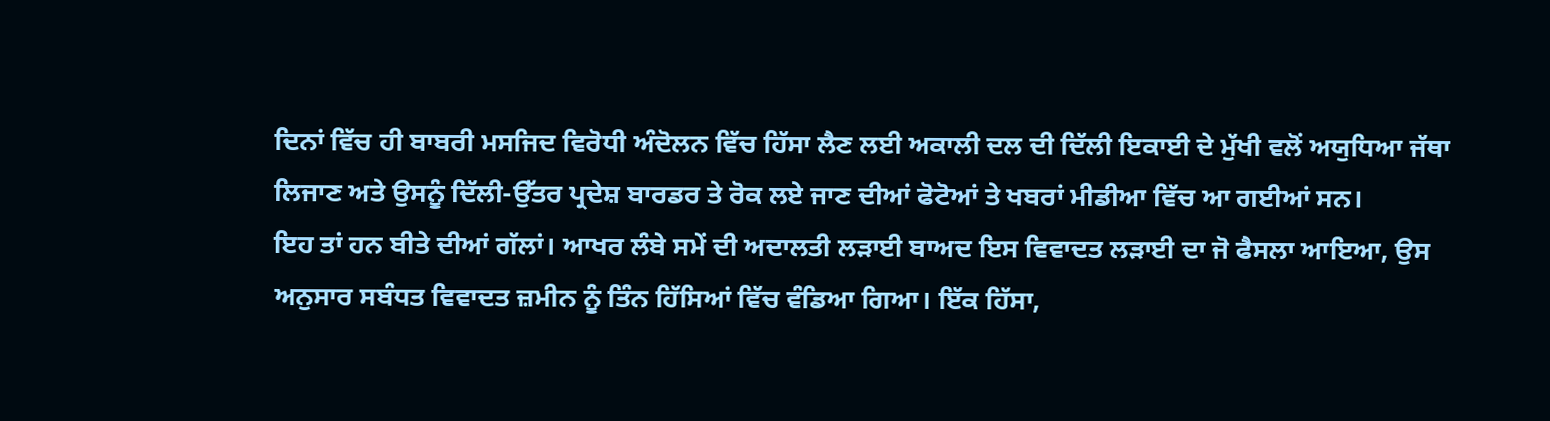ਦਿਨਾਂ ਵਿੱਚ ਹੀ ਬਾਬਰੀ ਮਸਜਿਦ ਵਿਰੋਧੀ ਅੰਦੋਲਨ ਵਿੱਚ ਹਿੱਸਾ ਲੈਣ ਲਈ ਅਕਾਲੀ ਦਲ ਦੀ ਦਿੱਲੀ ਇਕਾਈ ਦੇ ਮੁੱਖੀ ਵਲੋਂ ਅਯੁਧਿਆ ਜੱਥਾ ਲਿਜਾਣ ਅਤੇ ਉਸਨੂੰ ਦਿੱਲੀ-ਉੱਤਰ ਪ੍ਰਦੇਸ਼ ਬਾਰਡਰ ਤੇ ਰੋਕ ਲਏ ਜਾਣ ਦੀਆਂ ਫੋਟੋਆਂ ਤੇ ਖਬਰਾਂ ਮੀਡੀਆ ਵਿੱਚ ਆ ਗਈਆਂ ਸਨ।
ਇਹ ਤਾਂ ਹਨ ਬੀਤੇ ਦੀਆਂ ਗੱਲਾਂ। ਆਖਰ ਲੰਬੇ ਸਮੇਂ ਦੀ ਅਦਾਲਤੀ ਲੜਾਈ ਬਾਅਦ ਇਸ ਵਿਵਾਦਤ ਲੜਾਈ ਦਾ ਜੋ ਫੈਸਲਾ ਆਇਆ, ਉਸ ਅਨੁਸਾਰ ਸਬੰਧਤ ਵਿਵਾਦਤ ਜ਼ਮੀਨ ਨੂੰ ਤਿੰਨ ਹਿੱਸਿਆਂ ਵਿੱਚ ਵੰਡਿਆ ਗਿਆ। ਇੱਕ ਹਿੱਸਾ,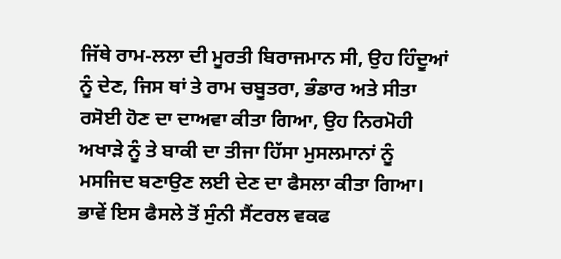ਜਿੱਥੇ ਰਾਮ-ਲਲਾ ਦੀ ਮੂਰਤੀ ਬਿਰਾਜਮਾਨ ਸੀ, ਉਹ ਹਿੰਦੂਆਂ ਨੂੰ ਦੇਣ, ਜਿਸ ਥਾਂ ਤੇ ਰਾਮ ਚਬੂਤਰਾ, ਭੰਡਾਰ ਅਤੇ ਸੀਤਾ ਰਸੋਈ ਹੋਣ ਦਾ ਦਾਅਵਾ ਕੀਤਾ ਗਿਆ, ਉਹ ਨਿਰਮੋਹੀ ਅਖਾੜੇ ਨੂੰ ਤੇ ਬਾਕੀ ਦਾ ਤੀਜਾ ਹਿੱਸਾ ਮੁਸਲਮਾਨਾਂ ਨੂੰ ਮਸਜਿਦ ਬਣਾਉਣ ਲਈ ਦੇਣ ਦਾ ਫੈਸਲਾ ਕੀਤਾ ਗਿਆ।
ਭਾਵੇਂ ਇਸ ਫੈਸਲੇ ਤੋਂ ਸੁੰਨੀ ਸੈਂਟਰਲ ਵਕਫ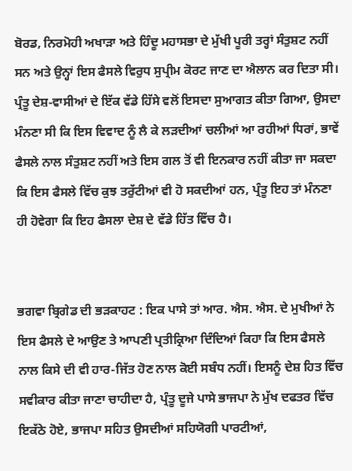ਬੋਰਡ, ਨਿਰਮੋਹੀ ਅਖਾੜਾ ਅਤੇ ਹਿੰਦੂ ਮਹਾਸਭਾ ਦੇ ਮੁੱਖੀ ਪੂਰੀ ਤਰ੍ਹਾਂ ਸੰਤੁਸ਼ਟ ਨਹੀਂ ਸਨ ਅਤੇ ਉਨ੍ਹਾਂ ਇਸ ਫੈਸਲੇ ਵਿਰੁਧ ਸੁਪ੍ਰੀਮ ਕੋਰਟ ਜਾਣ ਦਾ ਐਲਾਨ ਕਰ ਦਿਤਾ ਸੀ। ਪ੍ਰੰਤੂ ਦੇਸ਼-ਵਾਸੀਆਂ ਦੇ ਇੱਕ ਵੱਡੇ ਹਿੱਸੇ ਵਲੋਂ ਇਸਦਾ ਸੁਆਗਤ ਕੀਤਾ ਗਿਆ, ਉਸਦਾ ਮੰਨਣਾ ਸੀ ਕਿ ਇਸ ਵਿਵਾਦ ਨੂੰ ਲੈ ਕੇ ਲੜਦੀਆਂ ਚਲੀਆਂ ਆ ਰਹੀਆਂ ਧਿਰਾਂ, ਭਾਵੇਂ ਫੈਸਲੇ ਨਾਲ ਸੰਤੁਸ਼ਟ ਨਹੀਂ ਅਤੇ ਇਸ ਗਲ ਤੋਂ ਵੀ ਇਨਕਾਰ ਨਹੀਂ ਕੀਤਾ ਜਾ ਸਕਦਾ ਕਿ ਇਸ ਫੈਸਲੇ ਵਿੱਚ ਕੁਝ ਤਰੁੱਟੀਆਂ ਵੀ ਹੋ ਸਕਦੀਆਂ ਹਨ, ਪ੍ਰੰਤੂ ਇਹ ਤਾਂ ਮੰਨਣਾ ਹੀ ਹੋਵੇਗਾ ਕਿ ਇਹ ਫੈਸਲਾ ਦੇਸ਼ ਦੇ ਵੱਡੇ ਹਿੱਤ ਵਿੱਚ ਹੈ।


ਭਗਵਾ ਬ੍ਰਿਗੇਡ ਦੀ ਭੜਕਾਹਟ : ਇਕ ਪਾਸੇ ਤਾਂ ਆਰ. ਐਸ. ਐਸ. ਦੇ ਮੁਖੀਆਂ ਨੇ ਇਸ ਫੈਸਲੇ ਦੇ ਆਉਣ ਤੇ ਆਪਣੀ ਪ੍ਰਤੀਕ੍ਰਿਆ ਦਿੰਦਿਆਂ ਕਿਹਾ ਕਿ ਇਸ ਫੈਸਲੇ ਨਾਲ ਕਿਸੇ ਦੀ ਵੀ ਹਾਰ-ਜਿੱਤ ਹੋਣ ਨਾਲ ਕੋਈ ਸਬੰਧ ਨਹੀਂ। ਇਸਨੂੰ ਦੇਸ਼ ਹਿਤ ਵਿੱਚ ਸਵੀਕਾਰ ਕੀਤਾ ਜਾਣਾ ਚਾਹੀਦਾ ਹੈ, ਪ੍ਰੰਤੂ ਦੂਜੇ ਪਾਸੇ ਭਾਜਪਾ ਨੇ ਮੁੱਖ ਦਫਤਰ ਵਿੱਚ ਇਕੱਠੇ ਹੋਏ, ਭਾਜਪਾ ਸਹਿਤ ਉਸਦੀਆਂ ਸਹਿਯੋਗੀ ਪਾਰਟੀਆਂ,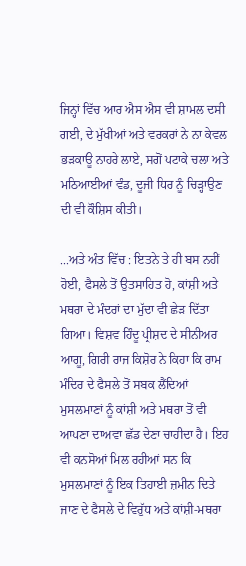ਜਿਨ੍ਹਾਂ ਵਿੱਚ ਆਰ ਐਸ ਐਸ ਵੀ ਸ਼ਾਮਲ ਦਸੀ ਗਈ, ਦੇ ਮੁੱਖੀਆਂ ਅਤੇ ਵਰਕਰਾਂ ਨੇ ਨਾ ਕੇਵਲ ਭੜਕਾਊ ਨਾਹਰੇ ਲਾਏ, ਸਗੋਂ ਪਟਾਕੇ ਚਲਾ ਅਤੇ ਮਠਿਆਈਆਂ ਵੰਡ, ਦੂਜੀ ਧਿਰ ਨੂੰ ਚਿੜ੍ਹਾਉਣ ਦੀ ਵੀ ਕੌਸ਼ਿਸ ਕੀਤੀ।

...ਅਤੇ ਅੰਤ ਵਿੱਚ : ਇਤਨੇ ਤੇ ਹੀ ਬਸ ਨਹੀਂ ਹੋਈ, ਫੈਸਲੇ ਤੋਂ ਉਤਸਾਹਿਤ ਹੋ, ਕਾਂਸ਼ੀ ਅਤੇ ਮਥਰਾ ਦੇ ਮੰਦਰਾਂ ਦਾ ਮੁੱਦਾ ਵੀ ਛੇੜ ਦਿੱਤਾ ਗਿਆ। ਵਿਸ਼ਵ ਹਿੰਦੂ ਪ੍ਰੀਸ਼ਦ ਦੇ ਸੀਨੀਅਰ ਆਗੂ, ਗਿਰੀ ਰਾਜ ਕਿਸ਼ੋਰ ਨੇ ਕਿਹਾ ਕਿ ਰਾਮ ਮੰਦਿਰ ਦੇ ਫੈਸਲੇ ਤੋਂ ਸਬਕ ਲੈਂਦਿਆਂ ਮੁਸਲਮਾਣਾਂ ਨੂੰ ਕਾਂਸ਼ੀ ਅਤੇ ਮਥਰਾ ਤੋਂ ਵੀ ਆਪਣਾ ਦਾਅਵਾ ਛੱਡ ਦੇਣਾ ਚਾਹੀਦਾ ਹੈ। ਇਹ ਵੀ ਕਨਸੋਆਂ ਮਿਲ ਰਹੀਆਂ ਸਨ ਕਿ ਮੁਸਲਮਾਣਾਂ ਨੂੰ ਇਕ ਤਿਹਾਈ ਜ਼ਮੀਨ ਦਿਤੇ ਜਾਣ ਦੇ ਫੈਸਲੇ ਦੇ ਵਿਰੁੱਧ ਅਤੇ ਕਾਂਸ਼ੀ-ਮਥਰਾ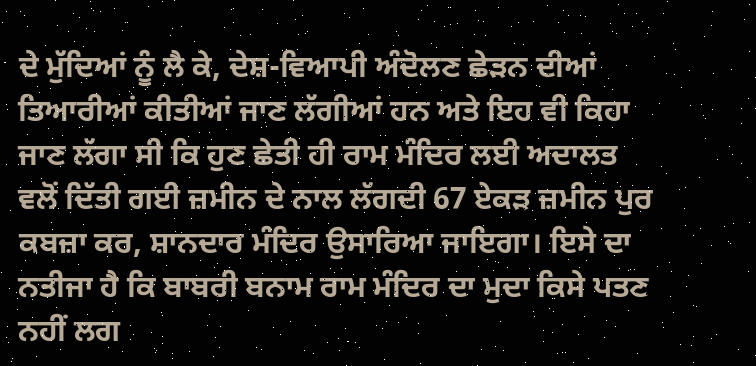ਦੇ ਮੁੱਦਿਆਂ ਨੂੰ ਲੈ ਕੇ, ਦੇਸ਼-ਵਿਆਪੀ ਅੰਦੋਲਣ ਛੇੜਨ ਦੀਆਂ ਤਿਆਰੀਆਂ ਕੀਤੀਆਂ ਜਾਣ ਲੱਗੀਆਂ ਹਨ ਅਤੇ ਇਹ ਵੀ ਕਿਹਾ ਜਾਣ ਲੱਗਾ ਸੀ ਕਿ ਹੁਣ ਛੇਤੀ ਹੀ ਰਾਮ ਮੰਦਿਰ ਲਈ ਅਦਾਲਤ ਵਲੋਂ ਦਿੱਤੀ ਗਈ ਜ਼ਮੀਨ ਦੇ ਨਾਲ ਲੱਗਦੀ 67 ਏਕੜ ਜ਼ਮੀਨ ਪੁਰ ਕਬਜ਼ਾ ਕਰ, ਸ਼ਾਨਦਾਰ ਮੰਦਿਰ ਉਸਾਰਿਆ ਜਾਇਗਾ। ਇਸੇ ਦਾ ਨਤੀਜਾ ਹੈ ਕਿ ਬਾਬਰੀ ਬਨਾਮ ਰਾਮ ਮੰਦਿਰ ਦਾ ਮੁਦਾ ਕਿਸੇ ਪਤਣ ਨਹੀਂ ਲਗ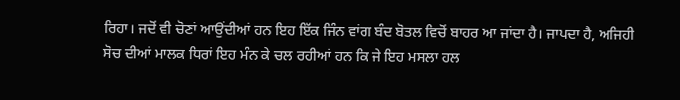ਰਿਹਾ। ਜਦੋਂ ਵੀ ਚੋਣਾਂ ਆਉਂਦੀਆਂ ਹਨ ਇਹ ਇੱਕ ਜਿੰਨ ਵਾਂਗ ਬੰਦ ਬੋਤਲ ਵਿਚੋਂ ਬਾਹਰ ਆ ਜਾਂਦਾ ਹੈ। ਜਾਪਦਾ ਹੈ, ਅਜਿਹੀ ਸੋਚ ਦੀਆਂ ਮਾਲਕ ਧਿਰਾਂ ਇਹ ਮੰਨ ਕੇ ਚਲ ਰਹੀਆਂ ਹਨ ਕਿ ਜੇ ਇਹ ਮਸਲਾ ਹਲ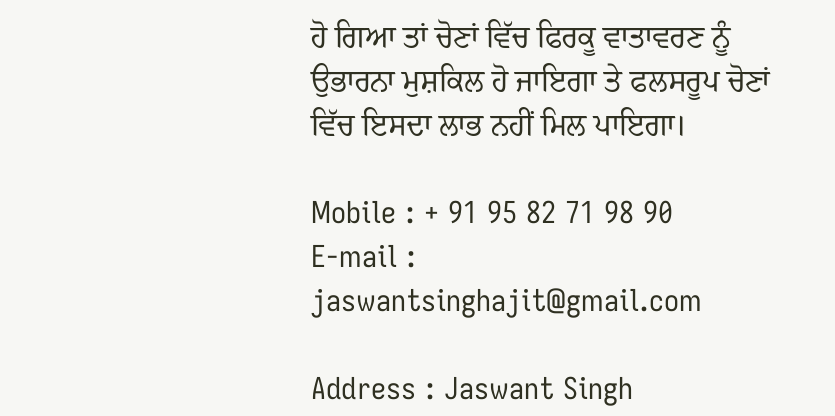ਹੋ ਗਿਆ ਤਾਂ ਚੋਣਾਂ ਵਿੱਚ ਫਿਰਕੂ ਵਾਤਾਵਰਣ ਨੂੰ ਉਭਾਰਨਾ ਮੁਸ਼ਕਿਲ ਹੋ ਜਾਇਗਾ ਤੇ ਫਲਸਰੂਪ ਚੋਣਾਂ ਵਿੱਚ ਇਸਦਾ ਲਾਭ ਨਹੀਂ ਮਿਲ ਪਾਇਗਾ।

Mobile : + 91 95 82 71 98 90
E-mail : jaswantsinghajit@gmail.com

Address : Jaswant Singh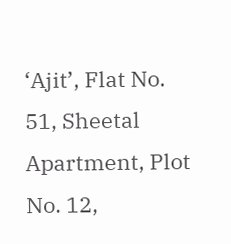‘Ajit’, Flat No. 51, Sheetal Apartment, Plot No. 12,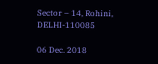Sector – 14, Rohini,  DELHI-110085

06 Dec. 2018